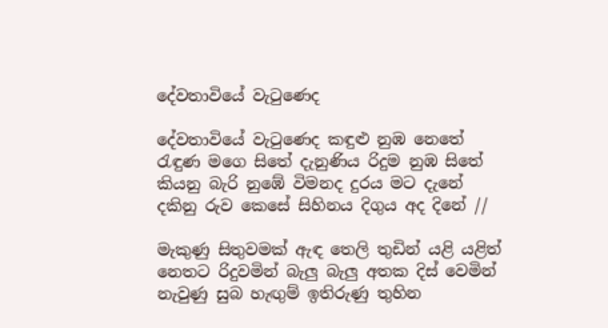දේවතාවියේ වැටුණෙද

දේවතාවියේ වැටුණෙද කඳුළු නුඹ නෙතේ
රැඳුණ මගෙ සිතේ දැනුණිය රිදුම නුඹ සිතේ
කියනු බැරි නුඹේ විමනද දුරය මට දැනේ
දකිනු රුව කෙසේ සිහිනය දිගුය අද දිනේ //

මැකුණු සිතුවමක් ඇඳ තෙලි තුඩින් යළි යළිත්
නෙතට රිදුවමින් බැලු බැලු අතක දිස් වෙමින්
නැවුණු සුබ හැඟුම් ඉතිරුණු තුහින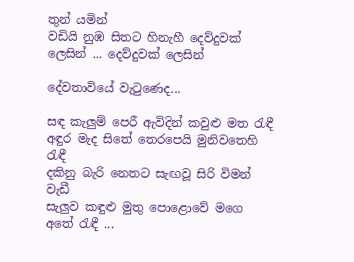තුන් යමින්
වඩියි නුඹ සිතට හිනැහී දෙව්දුවක් ලෙසින් ... දෙව්දුවක් ලෙසින්

දේවතාවියේ වැටුණෙද...

සඳ කැලුම් පෙරී ඇවිදින් කවුළු මත රැඳී
අඳුර මැද සිතේ තෙරපෙයි මුනිවතෙහි රැඳී
දකිනු බැරි නෙතට සැඟවූ සිරි විමන් වැඩී
සැලුව කඳුළු මුතු පොළොවේ මගෙ අතේ රැඳී ...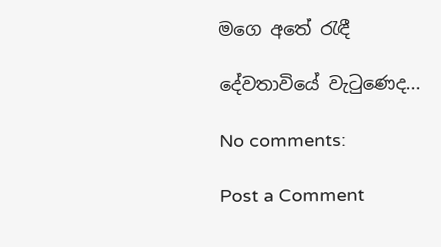මගෙ අතේ රැඳී

දේවතාවියේ වැටුණෙද...

No comments:

Post a Comment